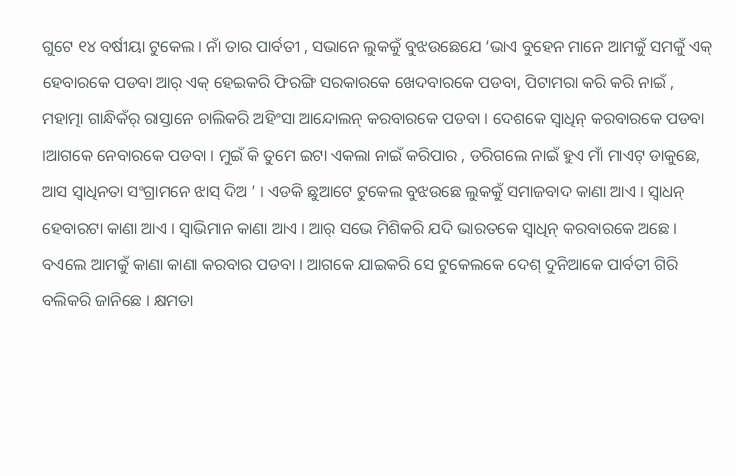ଗୁଟେ ୧୪ ବର୍ଷୀୟା ଟୁକେଲ । ନାଁ ତାର ପାର୍ବତୀ , ସଭାନେ ଲୁକକୁଁ ବୁଝଉଛେଯେ ‘ଭାଏ ବୁହେନ ମାନେ ଆମକୁଁ ସମକୁଁ ଏକ୍ ହେବାରକେ ପଡବା ଆର୍ ଏକ୍ ହେଇକରି ଫିରଙ୍ଗି ସରକାରକେ ଖେଦବାରକେ ପଡବା, ପିଟାମରା କରି କରି ନାଇଁ , ମହାତ୍ମା ଗାନ୍ଧିକଁର୍ ରାସ୍ତାନେ ଚାଲିକରି ଅହିଂସା ଆନ୍ଦୋଲନ୍ କରବାରକେ ପଡବା । ଦେଶକେ ସ୍ୱାଧିନ୍ କରବାରକେ ପଡବା ।ଆଗକେ ନେବାରକେ ପଡବା । ମୁଇଁ କି ତୁମେ ଇଟା ଏକଲା ନାଇଁ କରିପାର , ଡରିଗଲେ ନାଇଁ ହୁଏ ମାଁ ମାଏଟ୍ ଡାକୁଛେ, ଆସ ସ୍ୱାଧିନତା ସଂଗ୍ରାମନେ ଝାସ୍ ଦିଅ ’ । ଏଡକି ଛୁଆଟେ ଟୁକେଲ ବୁଝଉଛେ ଲୁକକୁଁ ସମାଜବାଦ କାଣା ଆଏ । ସ୍ୱାଧନ୍ ହେବାରଟା କାଣା ଆଏ । ସ୍ୱାଭିମାନ କାଣା ଆଏ । ଆର୍ ସଭେ ମିଶିକରି ଯଦି ଭାରତକେ ସ୍ୱାଧିନ୍ କରବାରକେ ଅଛେ । ବଏଲେ ଆମକୁଁ କାଣା କାଣା କରବାର ପଡବା । ଆଗକେ ଯାଇକରି ସେ ଟୁକେଲକେ ଦେଶ୍ ଦୁନିଆକେ ପାର୍ବତୀ ଗିରି ବଲିକରି ଜାନିଛେ । କ୍ଷମତା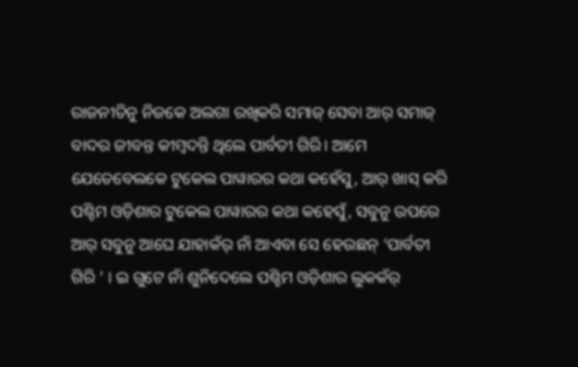ରାଜନୀତିନୁ ନିଜକେ ଅଲଗା ରଖିକରି ସମାଜ୍ ସେବା ଆର୍ ସମାଜ୍ ବାଦର ଜୀବନ୍ତ କୀମ୍ବଦନ୍ତି ଥିଲେ ପାର୍ବତୀ ଗିରି। ଆମେ ଯେତେବେଲକେ ଟୁକେଲ ପାୱାରର କଥା କହେଁସୁ, ଆର୍ ଖାସ୍ କରି ପଶ୍ଚିମ ଓଡ଼ିଶାର ଟୁକେଲ ପାୱାରର କଥା କହେସୁଁ, ସବୁନୁ ଉପରେ ଆର୍ ସବୁନୁ ଆଘେ ଯାହାକଁର୍ ନାଁ ଆଏବା ସେ ହେଉଛନ୍ ‘ପାର୍ବତୀ ଗିରି ’ । ଇ ଗୁଟେ ନାଁ ଶୁନିଦେଲେ ପଶ୍ଚିମ ଓଡ଼ିଶାର ଲୁକକଁର୍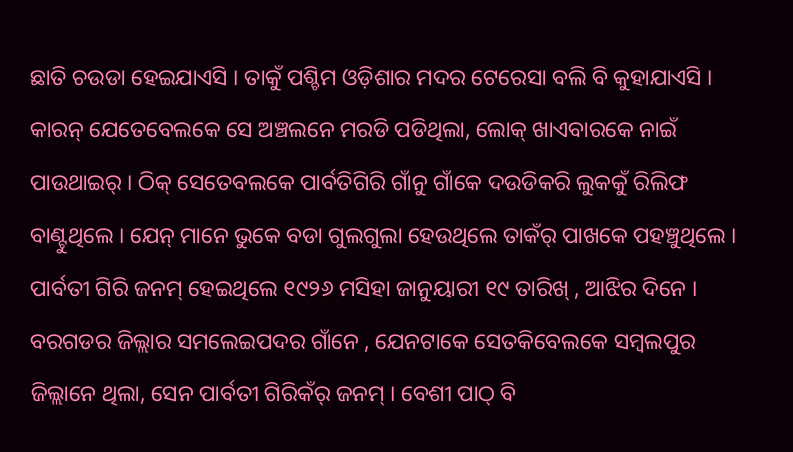ଛାତି ଚଉଡା ହେଇଯାଏସି । ତାକୁଁ ପଶ୍ଚିମ ଓଡ଼ିଶାର ମଦର ଟେରେସା ବଲି ବି କୁହାଯାଏସି । କାରନ୍ ଯେତେବେଲକେ ସେ ଅଞ୍ଚଲନେ ମରଡି ପଡିଥିଲା, ଲୋକ୍ ଖାଏବାରକେ ନାଇଁ ପାଉଥାଇର୍ । ଠିକ୍ ସେତେବଲକେ ପାର୍ବତିଗିରି ଗାଁନୁ ଗାଁକେ ଦଉଡିକରି ଲୁକକୁଁ ରିଲିଫ ବାଣ୍ଟୁଥିଲେ । ଯେନ୍ ମାନେ ଭୁକେ ବଡା ଗୁଲଗୁଲା ହେଉଥିଲେ ତାକଁର୍ ପାଖକେ ପହଞ୍ଚୁଥିଲେ ।
ପାର୍ବତୀ ଗିରି ଜନମ୍ ହେଇଥିଲେ ୧୯୨୬ ମସିହା ଜାନୁୟାରୀ ୧୯ ତାରିଖ୍ , ଆଝିର ଦିନେ । ବରଗଡର ଜିଲ୍ଲାର ସମଲେଇପଦର ଗାଁନେ , ଯେନଟାକେ ସେତକିବେଲକେ ସମ୍ବଲପୁର ଜିଲ୍ଲାନେ ଥିଲା, ସେନ ପାର୍ବତୀ ଗିରିକଁର୍ ଜନମ୍ । ବେଶୀ ପାଠ୍ ବି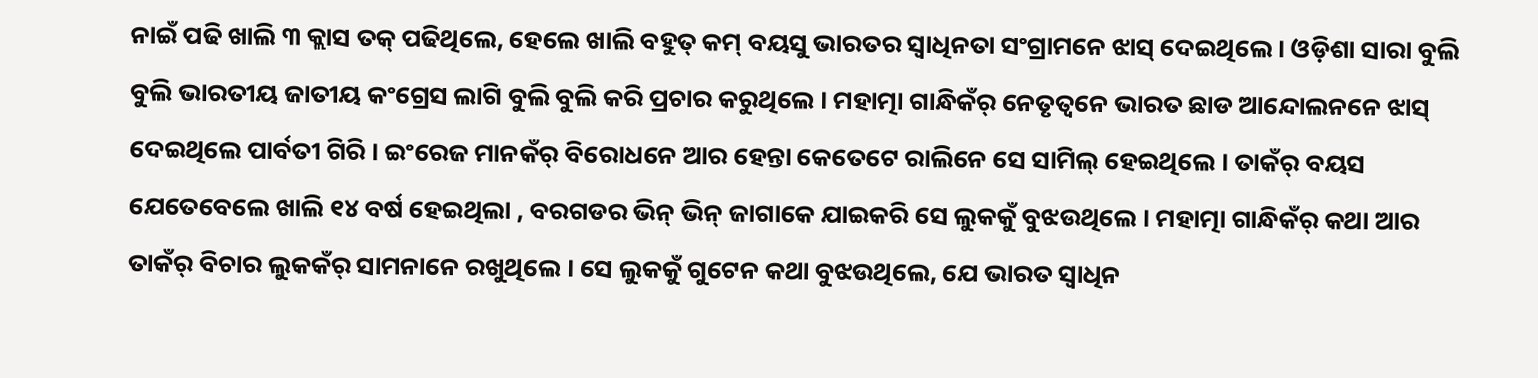ନାଇଁ ପଢି ଖାଲି ୩ କ୍ଲାସ ତକ୍ ପଢିଥିଲେ, ହେଲେ ଖାଲି ବହୁତ୍ କମ୍ ବୟସୁ ଭାରତର ସ୍ୱାଧିନତା ସଂଗ୍ରାମନେ ଝାସ୍ ଦେଇଥିଲେ । ଓଡ଼ିଶା ସାରା ବୁଲି ବୁଲି ଭାରତୀୟ ଜାତୀୟ କଂଗ୍ରେସ ଲାଗି ବୁଲି ବୁଲି କରି ପ୍ରଚାର କରୁଥିଲେ । ମହାତ୍ମା ଗାନ୍ଧିକଁର୍ ନେତୃତ୍ୱନେ ଭାରତ ଛାଡ ଆନ୍ଦୋଲନନେ ଝାସ୍ ଦେଇଥିଲେ ପାର୍ବତୀ ଗିରି । ଇଂରେଜ ମାନକଁର୍ ବିରୋଧନେ ଆର ହେନ୍ତା କେତେଟେ ରାଲିନେ ସେ ସାମିଲ୍ ହେଇଥିଲେ । ତାକଁର୍ ବୟସ ଯେତେବେଲେ ଖାଲି ୧୪ ବର୍ଷ ହେଇଥିଲା , ବରଗଡର ଭିନ୍ ଭିନ୍ ଜାଗାକେ ଯାଇକରି ସେ ଲୁକକୁଁ ବୁଝଉଥିଲେ । ମହାତ୍ମା ଗାନ୍ଧିକଁର୍ କଥା ଆର ତାକଁର୍ ବିଚାର ଲୁକକଁର୍ ସାମନାନେ ରଖୁଥିଲେ । ସେ ଲୁକକୁଁ ଗୁଟେନ କଥା ବୁଝଉଥିଲେ, ଯେ ଭାରତ ସ୍ୱାଧିନ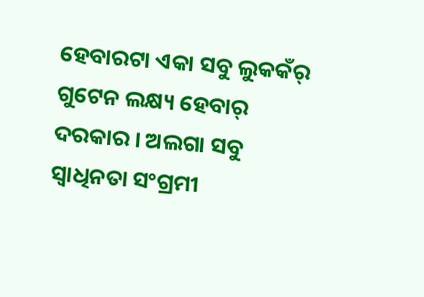ହେବାରଟା ଏକା ସବୁ ଲୁକକଁର୍ ଗୁଟେନ ଲକ୍ଷ୍ୟ ହେବାର୍ ଦରକାର । ଅଲଗା ସବୁ ସ୍ୱାଧିନତା ସଂଗ୍ରମୀ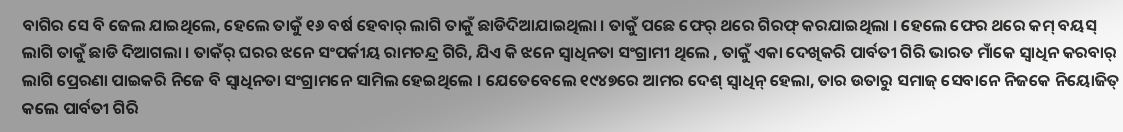ବାଗିର ସେ ବି ଜେଲ ଯାଇଥିଲେ, ହେଲେ ତାକୁଁ ୧୬ ବର୍ଷ ହେବାର୍ ଲାଗି ତାକୁଁ ଛାଡିଦିଆଯାଇଥିଲା । ତାକୁଁ ପଛେ ଫେର୍ ଥରେ ଗିରଫ୍ କରଯାଇଥିଲା । ହେଲେ ଫେର ଥରେ କମ୍ ବୟସ୍ ଲାଗି ତାକୁଁ ଛାଡି ଦିଆଗଲା । ତାକଁର୍ ଘରର ଝନେ ସଂପର୍କୀୟ ରାମଚନ୍ଦ୍ର ଗିରି, ଯିଏ କି ଝନେ ସ୍ୱାଧିନତା ସଂଗ୍ରାମୀ ଥିଲେ , ତାକୁଁ ଏକା ଦେଖିକରି ପାର୍ବତୀ ଗିରି ଭାରତ ମାଁକେ ସ୍ୱାଧିନ କରବାର୍ ଲାଗି ପ୍ରେରଣା ପାଇକରି ନିଜେ ବି ସ୍ୱାଧିନତା ସଂଗ୍ରାମନେ ସାମିଲ ହେଇଥିଲେ । ଯେତେବେଲେ ୧୯୪୭ରେ ଆମର ଦେଶ୍ ସ୍ୱାଧିନ୍ ହେଲା, ତାର ଉତାରୁ ସମାଜ୍ ସେବାନେ ନିଜକେ ନିୟୋଜିତ୍ କଲେ ପାର୍ବତୀ ଗିରି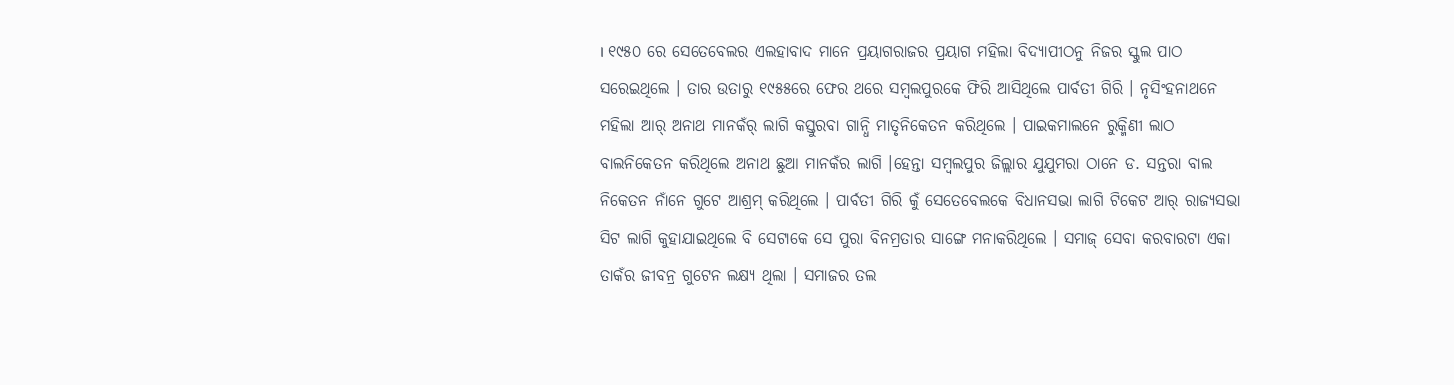। ୧୯୫୦ ରେ ସେତେବେଲର ଏଲହାବାଦ ମାନେ ପ୍ରୟାଗରାଜର ପ୍ରୟାଗ ମହିଲା ବିଦ୍ୟାପୀଠନୁ ନିଜର ସ୍କୁଲ ପାଠ ସରେଇଥିଲେ । ତାର ଉତାରୁ ୧୯୫୫ରେ ଫେର ଥରେ ସମ୍ବଲପୁରକେ ଫିରି ଆସିଥିଲେ ପାର୍ବତୀ ଗିରି । ନୃସିଂହନାଥନେ ମହିଲା ଆର୍ ଅନାଥ ମାନକଁର୍ ଲାଗି କସ୍ତୁରବା ଗାନ୍ଧି ମାତୃନିକେତନ କରିଥିଲେ । ପାଇକମାଲନେ ରୁକ୍ମିଣୀ ଲାଠ ବାଲନିକେତନ କରିଥିଲେ ଅନାଥ ଛୁଆ ମାନକଁର ଲାଗି ।ହେନ୍ତା ସମ୍ବଲପୁର ଜିଲ୍ଲାର ଯୁଯୁମରା ଠାନେ ଡ. ସନ୍ତରା ବାଲ ନିକେତନ ନାଁନେ ଗୁଟେ ଆଶ୍ରମ୍ କରିଥିଲେ । ପାର୍ବତୀ ଗିରି କୁଁ ସେତେବେଲକେ ବିଧାନସଭା ଲାଗି ଟିକେଟ ଆର୍ ରାଜ୍ୟସଭା ସିଟ ଲାଗି କୁହାଯାଇଥିଲେ ବି ସେଟାକେ ସେ ପୁରା ବିନମ୍ରତାର ସାଙ୍ଗେ ମନାକରିଥିଲେ । ସମାଜ୍ ସେବା କରବାରଟା ଏକା ତାକଁର ଜୀବନ୍ର ଗୁଟେନ ଲକ୍ଷ୍ୟ ଥିଲା । ସମାଜର ତଲ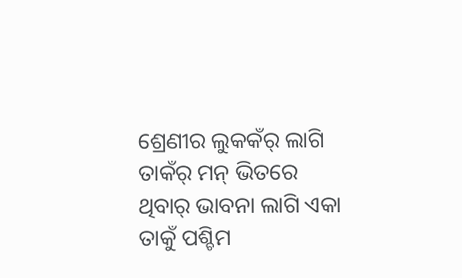ଶ୍ରେଣୀର ଲୁକକଁର୍ ଲାଗି ତାକଁର୍ ମନ୍ ଭିତରେ ଥିବାର୍ ଭାବନା ଲାଗି ଏକା ତାକୁଁ ପଶ୍ଚିମ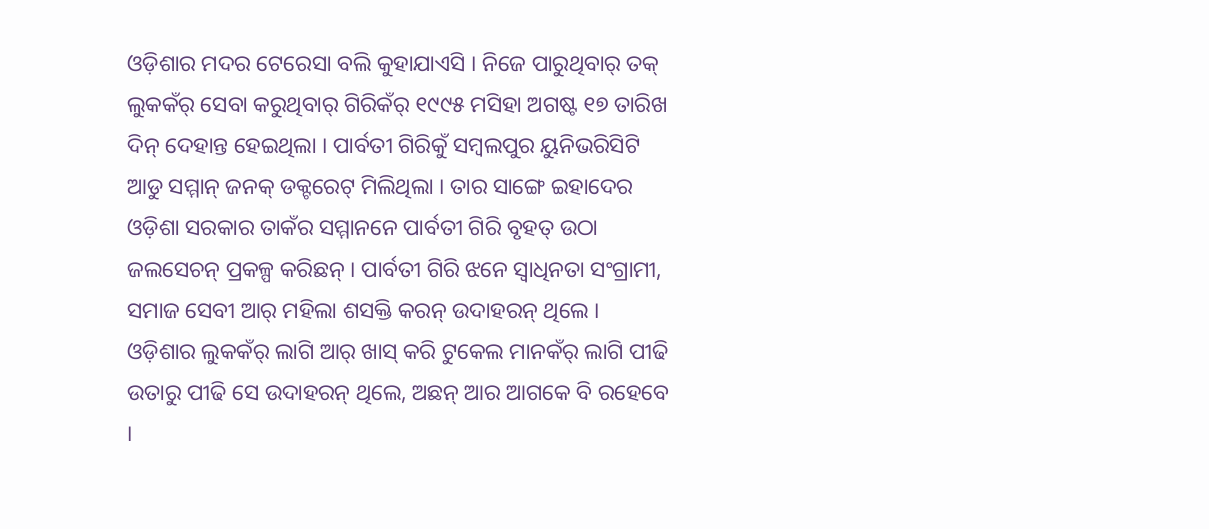ଓଡ଼ିଶାର ମଦର ଟେରେସା ବଲି କୁହାଯାଏସି । ନିଜେ ପାରୁଥିବାର୍ ତକ୍ ଲୁକକଁର୍ ସେବା କରୁଥିବାର୍ ଗିରିକଁର୍ ୧୯୯୫ ମସିହା ଅଗଷ୍ଟ ୧୭ ତାରିଖ ଦିନ୍ ଦେହାନ୍ତ ହେଇଥିଲା । ପାର୍ବତୀ ଗିରିକୁଁ ସମ୍ବଲପୁର ୟୁନିଭରିସିଟି ଆଡୁ ସମ୍ମାନ୍ ଜନକ୍ ଡକ୍ଟରେଟ୍ ମିଲିଥିଲା । ତାର ସାଙ୍ଗେ ଇହାଦେର ଓଡ଼ିଶା ସରକାର ତାକଁର ସମ୍ମାନନେ ପାର୍ବତୀ ଗିରି ବୃହତ୍ ଉଠା ଜଲସେଚନ୍ ପ୍ରକଳ୍ପ କରିଛନ୍ । ପାର୍ବତୀ ଗିରି ଝନେ ସ୍ୱାଧିନତା ସଂଗ୍ରାମୀ, ସମାଜ ସେବୀ ଆର୍ ମହିଲା ଶସକ୍ତି କରନ୍ ଉଦାହରନ୍ ଥିଲେ । ଓଡ଼ିଶାର ଲୁକକଁର୍ ଲାଗି ଆର୍ ଖାସ୍ କରି ଟୁକେଲ ମାନକଁର୍ ଲାଗି ପୀଢି ଉତାରୁ ପୀଢି ସେ ଉଦାହରନ୍ ଥିଲେ, ଅଛନ୍ ଆର ଆଗକେ ବି ରହେବେ ।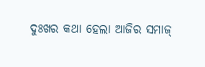ଦୁଃଖର କଥା ହେଲା ଆଜିର ସମାଜ୍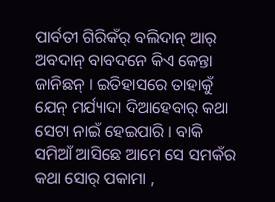ପାର୍ବତୀ ଗିରିକଁର୍ ବଲିଦାନ୍ ଆର୍ ଅବଦାନ୍ ବାବଦନେ କିଏ କେନ୍ତା ଜାନିଛନ୍ । ଇତିହାସରେ ତାହାକୁଁ ଯେନ୍ ମର୍ଯ୍ୟାଦା ଦିଆହେବାର୍ କଥା ସେଟା ନାଇଁ ହେଇପାରି । ବାକି ସମିଆଁ ଆସିଛେ ଆମେ ସେ ସମକଁର କଥା ସୋର୍ ପକାମା ,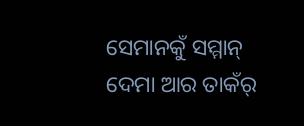ସେମାନକୁଁ ସମ୍ମାନ୍ ଦେମା ଆର ତାକଁର୍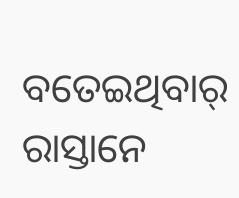ବତେଇଥିବାର୍ ରାସ୍ତାନେ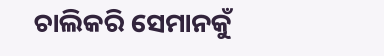ଚାଲିକରି ସେମାନକୁଁ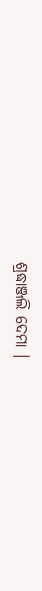ଶ୍ରଦ୍ଧାଞ୍ଜଲି ଦେମା ।